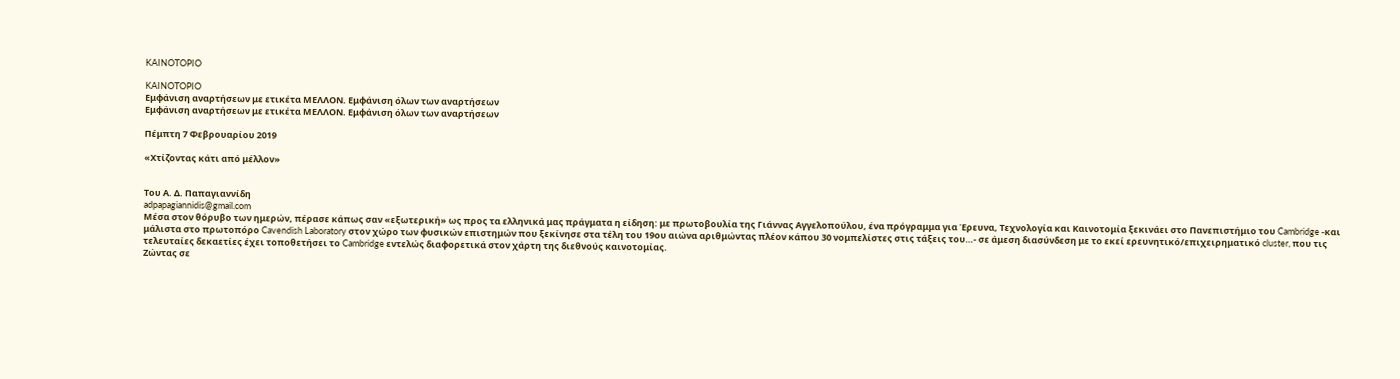KAINOTOPIO

KAINOTOPIO
Εμφάνιση αναρτήσεων με ετικέτα ΜΕΛΛΟΝ. Εμφάνιση όλων των αναρτήσεων
Εμφάνιση αναρτήσεων με ετικέτα ΜΕΛΛΟΝ. Εμφάνιση όλων των αναρτήσεων

Πέμπτη 7 Φεβρουαρίου 2019

«Χτίζοντας κάτι από μέλλον»


Του Α. Δ. Παπαγιαννίδη
adpapagiannidis@gmail.com
Μέσα στον θόρυβο των ημερών, πέρασε κάπως σαν «εξωτερική» ως προς τα ελληνικά μας πράγματα η είδηση: με πρωτοβουλία της Γιάννας Αγγελοπούλου, ένα πρόγραμμα για Έρευνα, Τεχνολογία και Καινοτομία ξεκινάει στο Πανεπιστήμιο του Cambridge -και μάλιστα στο πρωτοπόρο Cavendish Laboratory στον χώρο των φυσικών επιστημών που ξεκίνησε στα τέλη του 19ου αιώνα αριθμώντας πλέον κάπου 30 νομπελίστες στις τάξεις του…- σε άμεση διασύνδεση με το εκεί ερευνητικό/επιχειρηματικό cluster, που τις τελευταίες δεκαετίες έχει τοποθετήσει το Cambridge εντελώς διαφορετικά στον χάρτη της διεθνούς καινοτομίας.
Ζώντας σε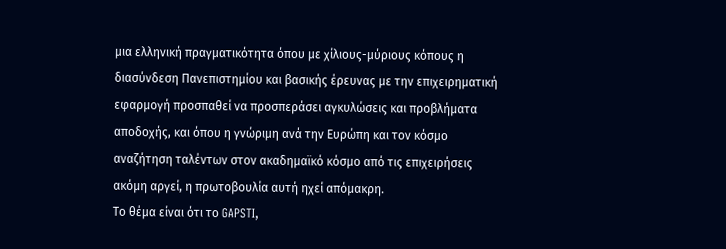μια ελληνική πραγματικότητα όπου με χίλιους-μύριους κόπους η διασύνδεση Πανεπιστημίου και βασικής έρευνας με την επιχειρηματική εφαρμογή προσπαθεί να προσπεράσει αγκυλώσεις και προβλήματα αποδοχής, και όπου η γνώριμη ανά την Ευρώπη και τον κόσμο αναζήτηση ταλέντων στον ακαδημαϊκό κόσμο από τις επιχειρήσεις ακόμη αργεί, η πρωτοβουλία αυτή ηχεί απόμακρη.
Το θέμα είναι ότι το GAPSTI,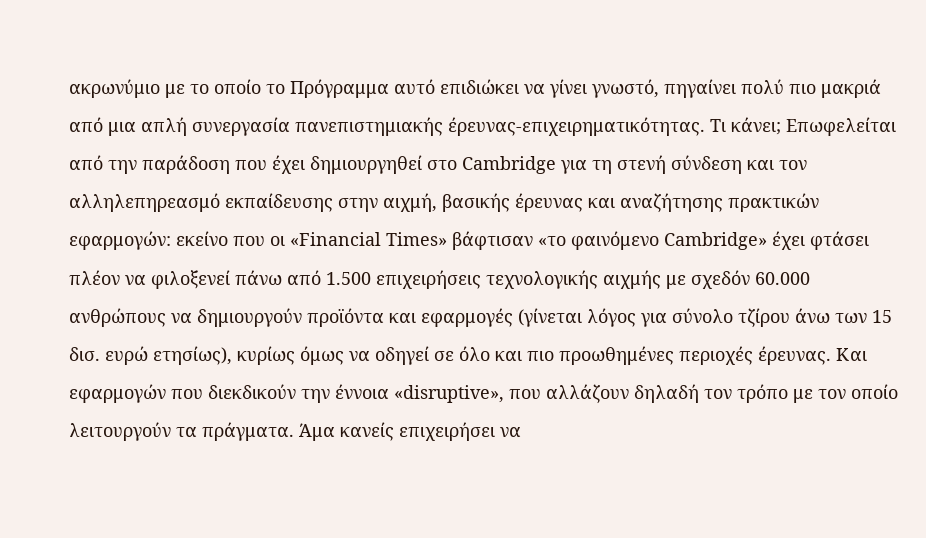ακρωνύμιο με το οποίο το Πρόγραμμα αυτό επιδιώκει να γίνει γνωστό, πηγαίνει πολύ πιο μακριά από μια απλή συνεργασία πανεπιστημιακής έρευνας-επιχειρηματικότητας. Τι κάνει; Επωφελείται από την παράδοση που έχει δημιουργηθεί στο Cambridge για τη στενή σύνδεση και τον αλληλεπηρεασμό εκπαίδευσης στην αιχμή, βασικής έρευνας και αναζήτησης πρακτικών εφαρμογών: εκείνο που οι «Financial Times» βάφτισαν «το φαινόμενο Cambridge» έχει φτάσει πλέον να φιλοξενεί πάνω από 1.500 επιχειρήσεις τεχνολογικής αιχμής με σχεδόν 60.000 ανθρώπους να δημιουργούν προϊόντα και εφαρμογές (γίνεται λόγος για σύνολο τζίρου άνω των 15 δισ. ευρώ ετησίως), κυρίως όμως να οδηγεί σε όλο και πιο προωθημένες περιοχές έρευνας. Και εφαρμογών που διεκδικούν την έννοια «disruptive», που αλλάζουν δηλαδή τον τρόπο με τον οποίο λειτουργούν τα πράγματα. Άμα κανείς επιχειρήσει να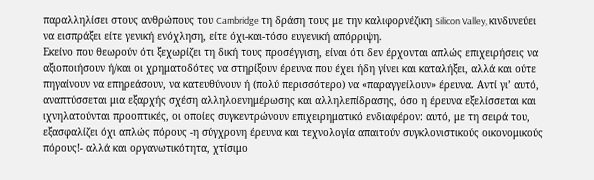παραλληλίσει στους ανθρώπους του Cambridge τη δράση τους με την καλιφορνέζικη Silicon Valley, κινδυνεύει να εισπράξει είτε γενική ενόχληση, είτε όχι-και-τόσο ευγενική απόρριψη.
Εκείνο που θεωρούν ότι ξεχωρίζει τη δική τους προσέγγιση, είναι ότι δεν έρχονται απλώς επιχειρήσεις να αξιοποιήσουν ή/και οι χρηματοδότες να στηρίξουν έρευνα που έχει ήδη γίνει και καταλήξει, αλλά και ούτε πηγαίνουν να επηρεάσουν, να κατευθύνουν ή (πολύ περισσότερο) να «παραγγείλουν» έρευνα. Αντί γι’ αυτό, αναπτύσσεται μια εξαρχής σχέση αλληλοενημέρωσης και αλληλεπίδρασης, όσο η έρευνα εξελίσσεται και ιχνηλατούνται προοπτικές, οι οποίες συγκεντρώνουν επιχειρηματικό ενδιαφέρον: αυτό, με τη σειρά του, εξασφαλίζει όχι απλώς πόρους -η σύγχρονη έρευνα και τεχνολογία απαιτούν συγκλονιστικούς οικονομικούς πόρους!- αλλά και οργανωτικότητα, χτίσιμο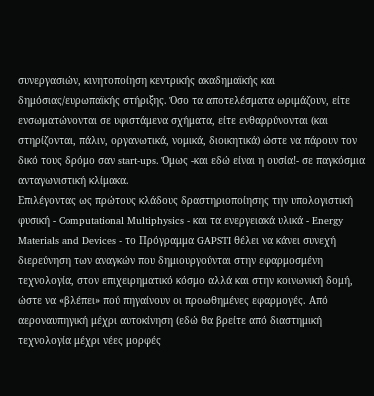συνεργασιών, κινητοποίηση κεντρικής ακαδημαϊκής και δημόσιας/ευρωπαϊκής στήριξης. Όσο τα αποτελέσματα ωριμάζουν, είτε ενσωματώνονται σε υφιστάμενα σχήματα, είτε ενθαρρύνονται (και στηρίζονται, πάλιν, οργανωτικά, νομικά, διοικητικά) ώστε να πάρουν τον δικό τους δρόμο σαν start-ups. Όμως -και εδώ είναι η ουσία!- σε παγκόσμια ανταγωνιστική κλίμακα.
Επιλέγοντας ως πρώτους κλάδους δραστηριοποίησης την υπολογιστική φυσική - Computational Multiphysics - και τα ενεργειακά υλικά - Energy Materials and Devices - το Πρόγραμμα GAPSTI θέλει να κάνει συνεχή διερεύνηση των αναγκών που δημιουργούνται στην εφαρμοσμένη τεχνολογία, στον επιχειρηματικό κόσμο αλλά και στην κοινωνική δομή, ώστε να «βλέπει» πού πηγαίνουν οι προωθημένες εφαρμογές. Από αεροναυπηγική μέχρι αυτοκίνηση (εδώ θα βρείτε από διαστημική τεχνολογία μέχρι νέες μορφές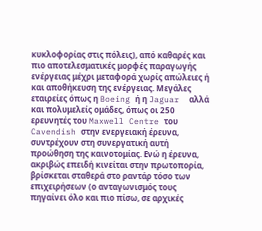κυκλοφορίας στις πόλεις), από καθαρές και πιο αποτελεσματικές μορφές παραγωγής ενέργειας μέχρι μεταφορά χωρίς απώλειες ή και αποθήκευση της ενέργειας. Μεγάλες εταιρείες όπως η Boeing ή η Jaguar  αλλά και πολυμελείς ομάδες, όπως οι 250 ερευνητές του Maxwell Centre του Cavendish στην ενεργειακή έρευνα, συντρέχουν στη συνεργατική αυτή προώθηση της καινοτομίας. Ενώ η έρευνα, ακριβώς επειδή κινείται στην πρωτοπορία, βρίσκεται σταθερά στο ραντάρ τόσο των επιχειρήσεων (ο ανταγωνισμός τους πηγαίνει όλο και πιο πίσω, σε αρχικές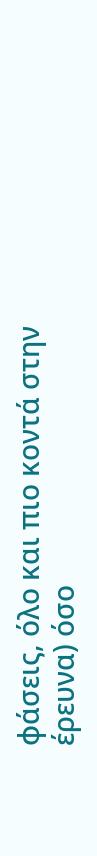φάσεις, όλο και πιο κοντά στην έρευνα) όσο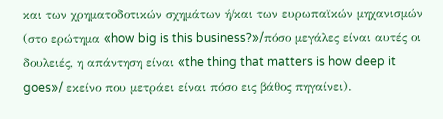και των χρηματοδοτικών σχημάτων ή/και των ευρωπαϊκών μηχανισμών (στο ερώτημα «how big is this business?»/πόσο μεγάλες είναι αυτές οι δουλειές, η απάντηση είναι «the thing that matters is how deep it goes»/ εκείνο που μετράει είναι πόσο εις βάθος πηγαίνει).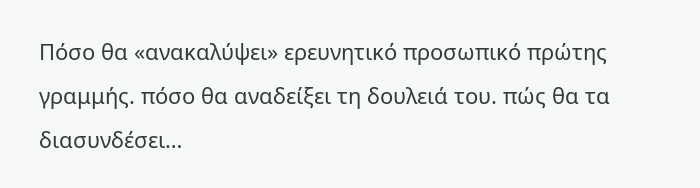Πόσο θα «ανακαλύψει» ερευνητικό προσωπικό πρώτης γραμμής. πόσο θα αναδείξει τη δουλειά του. πώς θα τα διασυνδέσει…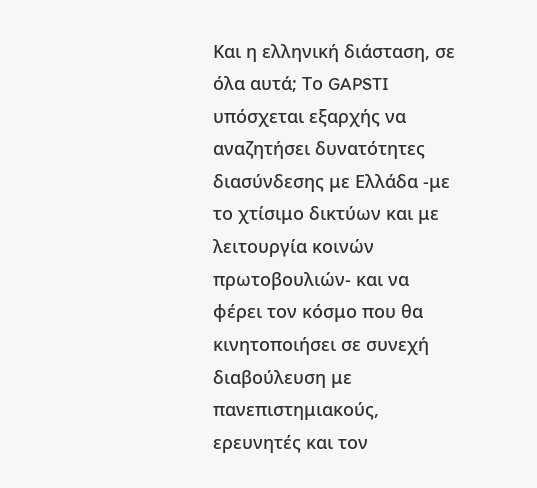Και η ελληνική διάσταση, σε όλα αυτά; Το GAPSTI υπόσχεται εξαρχής να αναζητήσει δυνατότητες διασύνδεσης με Ελλάδα -με το χτίσιμο δικτύων και με λειτουργία κοινών πρωτοβουλιών- και να φέρει τον κόσμο που θα κινητοποιήσει σε συνεχή διαβούλευση με πανεπιστημιακούς, ερευνητές και τον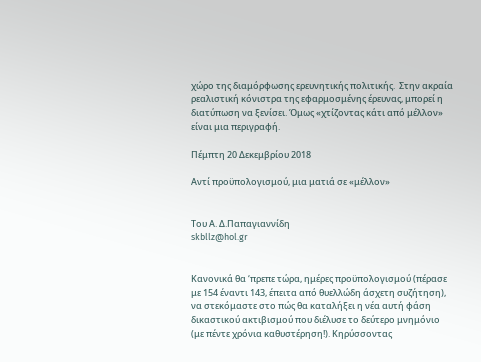χώρο της διαμόρφωσης ερευνητικής πολιτικής.  Στην ακραία ρεαλιστική κόνιστρα της εφαρμοσμένης έρευνας, μπορεί η διατύπωση να ξενίσει. Όμως «χτίζοντας κάτι από μέλλον» είναι μια περιγραφή.

Πέμπτη 20 Δεκεμβρίου 2018

Αντί προϋπολογισμού, μια ματιά σε «μέλλον»


Tου Α. Δ.Παπαγιαννίδη
skbllz@hol.gr


Κανονικά θα ‘πρεπε τώρα, ημέρες προϋπολογισμού (πέρασε με 154 έναντι 143, έπειτα από θυελλώδη άσχετη συζήτηση), να στεκόμαστε στο πώς θα καταλήξει η νέα αυτή φάση δικαστικού ακτιβισμού που διέλυσε το δεύτερο μνημόνιο (με πέντε χρόνια καθυστέρηση!). Κηρύσσοντας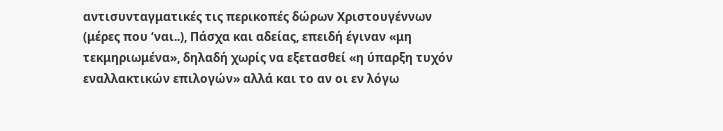αντισυνταγματικές τις περικοπές δώρων Χριστουγέννων (μέρες που ‘ναι..), Πάσχα και αδείας, επειδή έγιναν «μη τεκμηριωμένα», δηλαδή χωρίς να εξετασθεί «η ύπαρξη τυχόν εναλλακτικών επιλογών» αλλά και το αν οι εν λόγω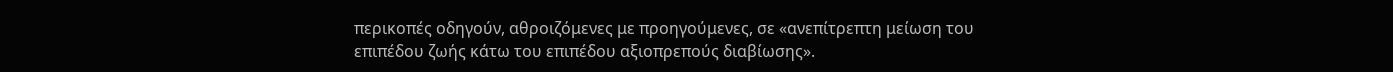περικοπές οδηγούν, αθροιζόμενες με προηγούμενες, σε «ανεπίτρεπτη μείωση του επιπέδου ζωής κάτω του επιπέδου αξιοπρεπούς διαβίωσης».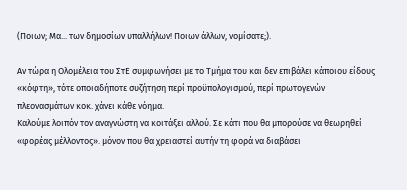(Ποιων; Μα... των δημοσίων υπαλλήλων! Ποιων άλλων, νομίσατε;).

Αν τώρα η Ολομέλεια του ΣτΕ συμφωνήσει με το Τμήμα του και δεν επιβάλει κάποιου είδους «κόφτη», τότε οποιαδήποτε συζήτηση περί προϋπολογισμού, περί πρωτογενών πλεονασμάτων κοκ. χάνει κάθε νόημα.
Καλούμε λοιπόν τον αναγνώστη να κοιτάξει αλλού. Σε κάτι που θα μπορούσε να θεωρηθεί «φορέας μέλλοντος». μόνον που θα χρειαστεί αυτήν τη φορά να διαβάσει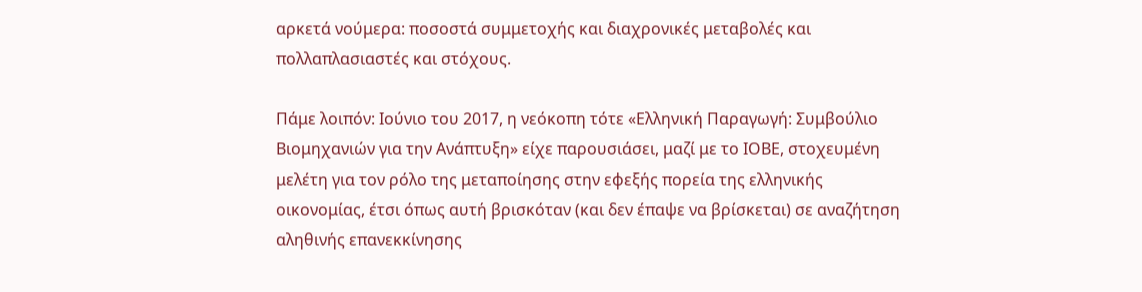αρκετά νούμερα: ποσοστά συμμετοχής και διαχρονικές μεταβολές και πολλαπλασιαστές και στόχους.

Πάμε λοιπόν: Ιούνιο του 2017, η νεόκοπη τότε «Ελληνική Παραγωγή: Συμβούλιο Βιομηχανιών για την Ανάπτυξη» είχε παρουσιάσει, μαζί με το ΙΟΒΕ, στοχευμένη μελέτη για τον ρόλο της μεταποίησης στην εφεξής πορεία της ελληνικής οικονομίας, έτσι όπως αυτή βρισκόταν (και δεν έπαψε να βρίσκεται) σε αναζήτηση αληθινής επανεκκίνησης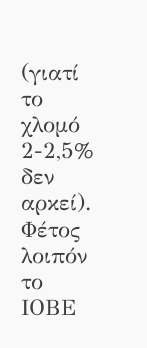(γιατί το χλομό 2-2,5% δεν αρκεί). Φέτος λοιπόν το ΙΟΒΕ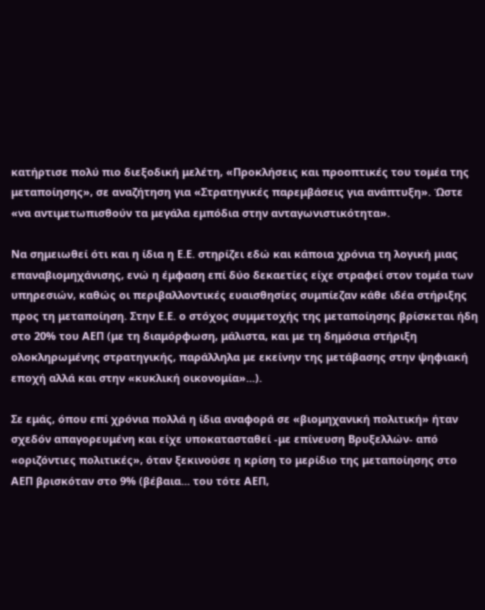κατήρτισε πολύ πιο διεξοδική μελέτη, «Προκλήσεις και προοπτικές του τομέα της μεταποίησης», σε αναζήτηση για «Στρατηγικές παρεμβάσεις για ανάπτυξη». Ώστε «να αντιμετωπισθούν τα μεγάλα εμπόδια στην ανταγωνιστικότητα».

Να σημειωθεί ότι και η ίδια η Ε.Ε. στηρίζει εδώ και κάποια χρόνια τη λογική μιας επαναβιομηχάνισης, ενώ η έμφαση επί δύο δεκαετίες είχε στραφεί στον τομέα των υπηρεσιών, καθώς οι περιβαλλοντικές ευαισθησίες συμπίεζαν κάθε ιδέα στήριξης προς τη μεταποίηση. Στην Ε.Ε. ο στόχος συμμετοχής της μεταποίησης βρίσκεται ήδη στο 20% του ΑΕΠ (με τη διαμόρφωση, μάλιστα, και με τη δημόσια στήριξη ολοκληρωμένης στρατηγικής, παράλληλα με εκείνην της μετάβασης στην ψηφιακή εποχή αλλά και στην «κυκλική οικονομία»...).

Σε εμάς, όπου επί χρόνια πολλά η ίδια αναφορά σε «βιομηχανική πολιτική» ήταν σχεδόν απαγορευμένη και είχε υποκατασταθεί -με επίνευση Βρυξελλών- από «οριζόντιες πολιτικές», όταν ξεκινούσε η κρίση το μερίδιο της μεταποίησης στο ΑΕΠ βρισκόταν στο 9% (βέβαια... του τότε ΑΕΠ,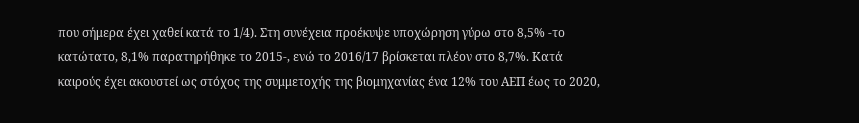που σήμερα έχει χαθεί κατά το 1/4). Στη συνέχεια προέκυψε υποχώρηση γύρω στο 8,5% -το κατώτατο, 8,1% παρατηρήθηκε το 2015-, ενώ το 2016/17 βρίσκεται πλέον στο 8,7%. Κατά καιρούς έχει ακουστεί ως στόχος της συμμετοχής της βιομηχανίας ένα 12% του ΑΕΠ έως το 2020,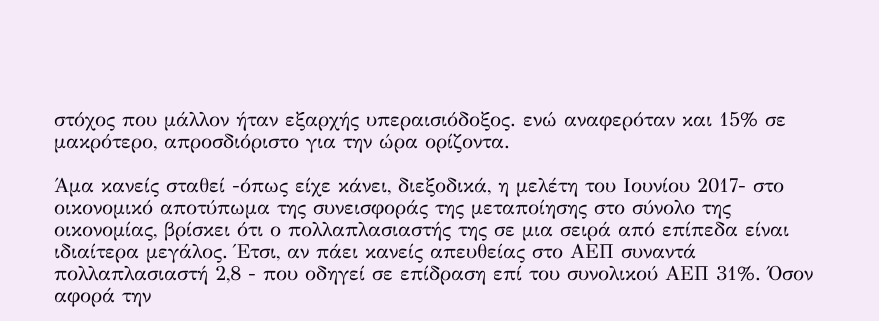στόχος που μάλλον ήταν εξαρχής υπεραισιόδοξος. ενώ αναφερόταν και 15% σε μακρότερο, απροσδιόριστο για την ώρα ορίζοντα.

Άμα κανείς σταθεί -όπως είχε κάνει, διεξοδικά, η μελέτη του Ιουνίου 2017- στο οικονομικό αποτύπωμα της συνεισφοράς της μεταποίησης στο σύνολο της οικονομίας, βρίσκει ότι ο πολλαπλασιαστής της σε μια σειρά από επίπεδα είναι ιδιαίτερα μεγάλος. Έτσι, αν πάει κανείς απευθείας στο ΑΕΠ συναντά πολλαπλασιαστή 2,8 - που οδηγεί σε επίδραση επί του συνολικού ΑΕΠ 31%. Όσον αφορά την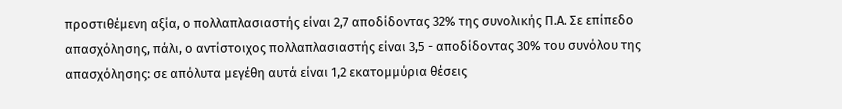προστιθέμενη αξία, ο πολλαπλασιαστής είναι 2,7 αποδίδοντας 32% της συνολικής Π.Α. Σε επίπεδο απασχόλησης, πάλι, ο αντίστοιχος πολλαπλασιαστής είναι 3,5 - αποδίδοντας 30% του συνόλου της απασχόλησης: σε απόλυτα μεγέθη αυτά είναι 1,2 εκατομμύρια θέσεις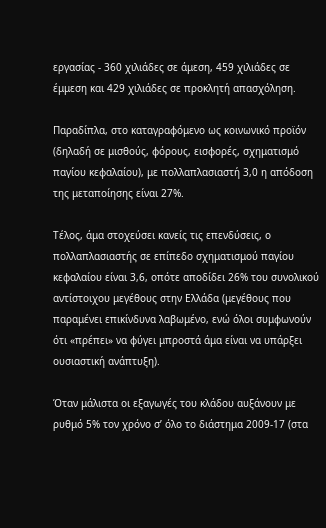εργασίας - 360 χιλιάδες σε άμεση, 459 χιλιάδες σε έμμεση και 429 χιλιάδες σε προκλητή απασχόληση.

Παραδίπλα, στο καταγραφόμενο ως κοινωνικό προϊόν (δηλαδή σε μισθούς, φόρους, εισφορές, σχηματισμό παγίου κεφαλαίου), με πολλαπλασιαστή 3,0 η απόδοση της μεταποίησης είναι 27%.

Τέλος, άμα στοχεύσει κανείς τις επενδύσεις, ο πολλαπλασιαστής σε επίπεδο σχηματισμού παγίου κεφαλαίου είναι 3,6, οπότε αποδίδει 26% του συνολικού αντίστοιχου μεγέθους στην Ελλάδα (μεγέθους που παραμένει επικίνδυνα λαβωμένο, ενώ όλοι συμφωνούν ότι «πρέπει» να φύγει μπροστά άμα είναι να υπάρξει ουσιαστική ανάπτυξη).

Όταν μάλιστα οι εξαγωγές του κλάδου αυξάνουν με ρυθμό 5% τον χρόνο σ’ όλο το διάστημα 2009-17 (στα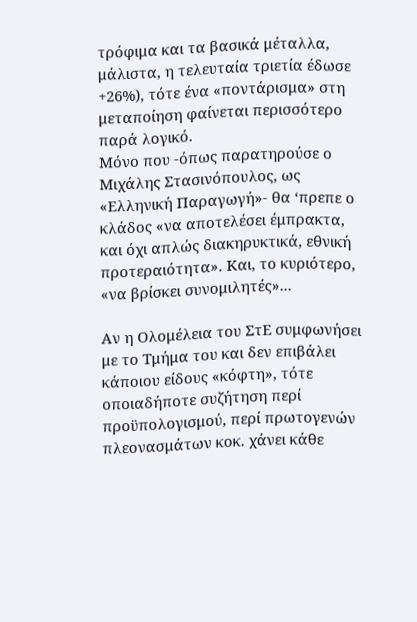τρόφιμα και τα βασικά μέταλλα, μάλιστα, η τελευταία τριετία έδωσε +26%), τότε ένα «ποντάρισμα» στη μεταποίηση φαίνεται περισσότερο παρά λογικό.
Μόνο που -όπως παρατηρούσε ο Μιχάλης Στασινόπουλος, ως «Ελληνική Παραγωγή»- θα ‘πρεπε ο κλάδος «να αποτελέσει έμπρακτα, και όχι απλώς διακηρυκτικά, εθνική προτεραιότητα». Και, το κυριότερο, «να βρίσκει συνομιλητές»...

Aν η Ολομέλεια του ΣτΕ συμφωνήσει με το Τμήμα του και δεν επιβάλει κάποιου είδους «κόφτη», τότε οποιαδήποτε συζήτηση περί προϋπολογισμού, περί πρωτογενών πλεονασμάτων κοκ. χάνει κάθε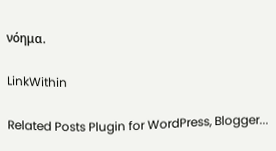νόημα.

LinkWithin

Related Posts Plugin for WordPress, Blogger...